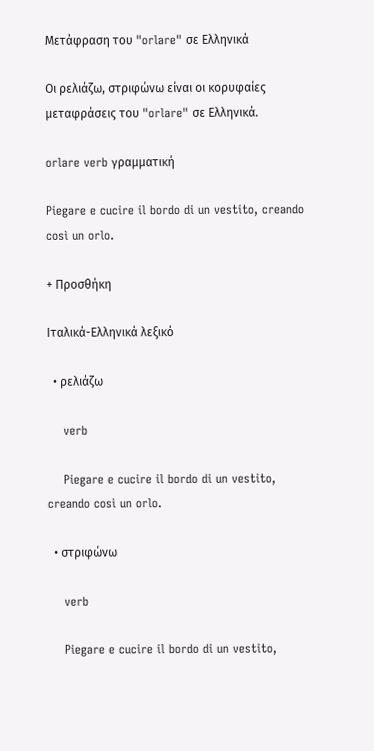Μετάφραση του "orlare" σε Ελληνικά

Οι ρελιάζω, στριφώνω είναι οι κορυφαίες μεταφράσεις του "orlare" σε Ελληνικά.

orlare verb γραμματική

Piegare e cucire il bordo di un vestito, creando così un orlo.

+ Προσθήκη

Ιταλικά-Ελληνικά λεξικό

  • ρελιάζω

    verb

    Piegare e cucire il bordo di un vestito, creando così un orlo.

  • στριφώνω

    verb

    Piegare e cucire il bordo di un vestito,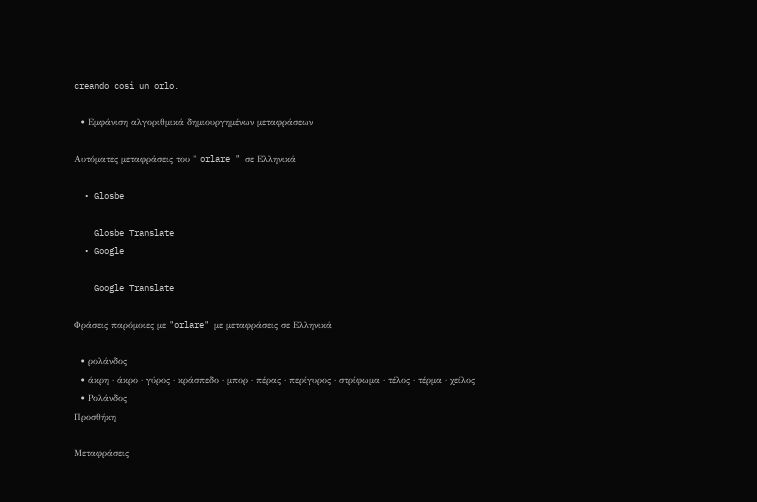creando così un orlo.

  • Εμφάνιση αλγοριθμικά δημιουργημένων μεταφράσεων

Αυτόματες μεταφράσεις του " orlare " σε Ελληνικά

  • Glosbe

    Glosbe Translate
  • Google

    Google Translate

Φράσεις παρόμοιες με "orlare" με μεταφράσεις σε Ελληνικά

  • ρολάνδος
  • άκρη · άκρο · γύρος · κράσπεδο · μπορ · πέρας · περίγυρος · στρίφωμα · τέλος · τέρμα · χείλος
  • Ρολάνδος
Προσθήκη

Μεταφράσεις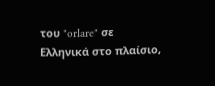του "orlare" σε Ελληνικά στο πλαίσιο,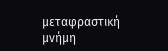μεταφραστική μνήμη